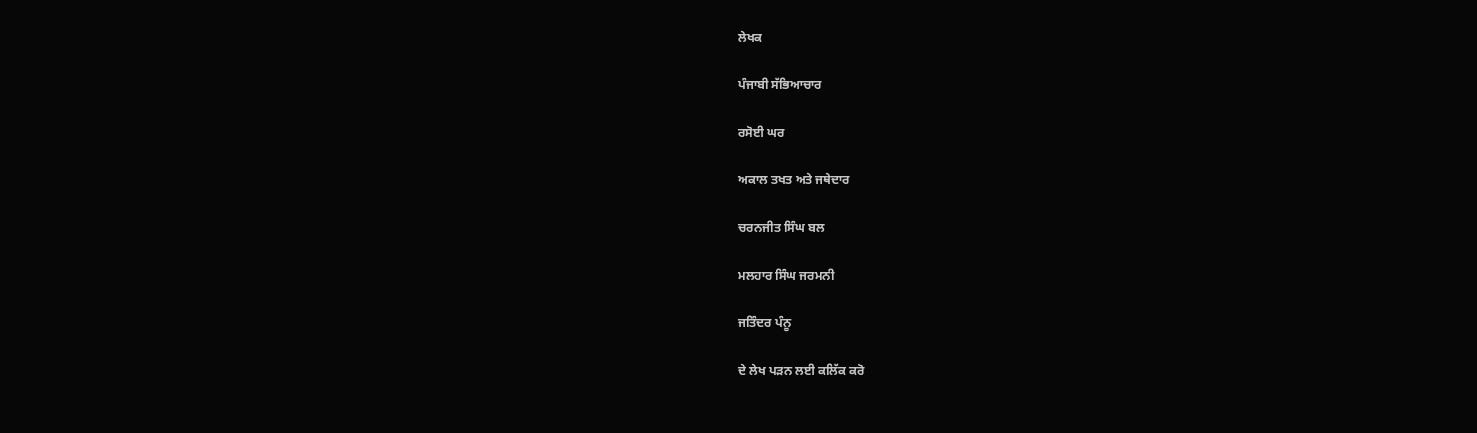ਲੇਖਕ

ਪੰਜਾਬੀ ਸੱਭਿਆਚਾਰ

ਰਸੋਈ ਘਰ

ਅਕਾਲ ਤਖਤ ਅਤੇ ਜਥੇਦਾਰ

ਚਰਨਜੀਤ ਸਿੰਘ ਬਲ

ਮਲਹਾਰ ਸਿੰਘ ਜਰਮਨੀ

ਜਤਿੰਦਰ ਪੰਨੂ

ਦੇ ਲੇਖ ਪੜਨ ਲਈ ਕਲਿੱਕ ਕਰੋ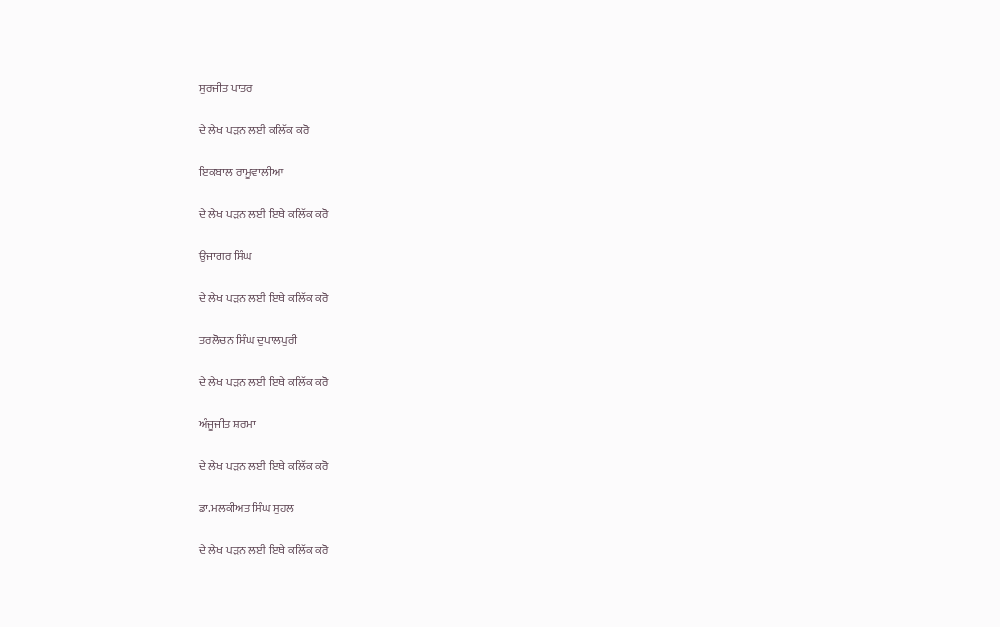ਸੁਰਜੀਤ ਪਾਤਰ

ਦੇ ਲੇਖ ਪੜਨ ਲਈ ਕਲਿੱਕ ਕਰੋ

ਇਕਬਾਲ ਰਾਮੂਵਾਲੀਆ

ਦੇ ਲੇਖ ਪੜਨ ਲਈ ਇਥੇ ਕਲਿੱਕ ਕਰੋ

ਉਜਾਗਰ ਸਿੰਘ

ਦੇ ਲੇਖ ਪੜਨ ਲਈ ਇਥੇ ਕਲਿੱਕ ਕਰੋ

ਤਰਲੋਚਨ ਸਿੰਘ ਦੁਪਾਲਪੁਰੀ

ਦੇ ਲੇਖ ਪੜਨ ਲਈ ਇਥੇ ਕਲਿੱਕ ਕਰੋ

ਅੰਜੂਜੀਤ ਸ਼ਰਮਾ

ਦੇ ਲੇਖ ਪੜਨ ਲਈ ਇਥੇ ਕਲਿੱਕ ਕਰੋ

ਡਾ.ਮਲਕੀਅਤ ਸਿੰਘ ਸੁਹਲ

ਦੇ ਲੇਖ ਪੜਨ ਲਈ ਇਥੇ ਕਲਿੱਕ ਕਰੋ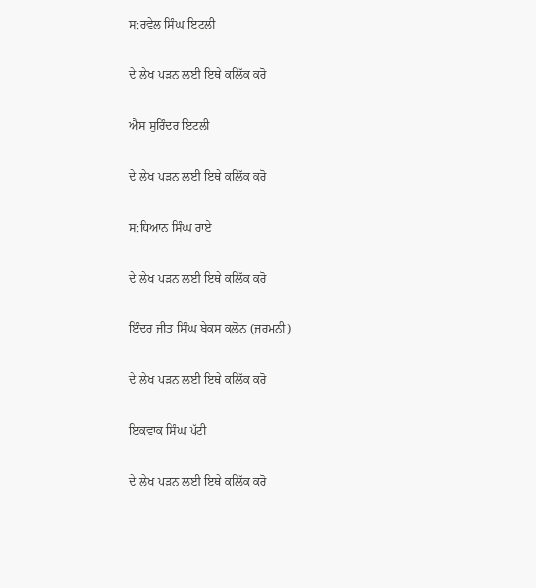ਸ:ਰਵੇਲ ਸਿੰਘ ਇਟਲੀ

ਦੇ ਲੇਖ ਪੜਨ ਲਈ ਇਥੇ ਕਲਿੱਕ ਕਰੋ

ਐਸ ਸੁਰਿੰਦਰ ਇਟਲੀ

ਦੇ ਲੇਖ ਪੜਨ ਲਈ ਇਥੇ ਕਲਿੱਕ ਕਰੋ

ਸ:ਧਿਆਨ ਸਿੰਘ ਰਾਏ

ਦੇ ਲੇਖ ਪੜਨ ਲਈ ਇਥੇ ਕਲਿੱਕ ਕਰੋ

ਇੰਦਰ ਜੀਤ ਸਿੰਘ ਬੇਕਸ ਕਲੋਨ (ਜਰਮਨੀ)

ਦੇ ਲੇਖ ਪੜਨ ਲਈ ਇਥੇ ਕਲਿੱਕ ਕਰੋ

ਇਕਵਾਕ ਸਿੰਘ ਪੱਟੀ

ਦੇ ਲੇਖ ਪੜਨ ਲਈ ਇਥੇ ਕਲਿੱਕ ਕਰੋ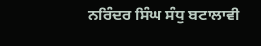ਨਰਿੰਦਰ ਸਿੰਘ ਸੰਧੁ ਬਟਾਲਾਵੀ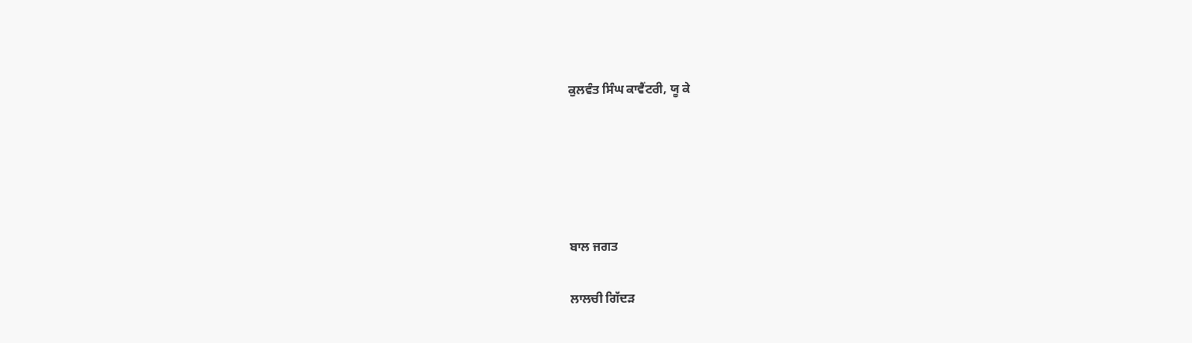ਕੁਲਵੰਤ ਸਿੰਘ ਕਾਵੈਂਟਰੀ, ਯੂ ਕੇ





ਬਾਲ ਜਗਤ

ਲਾਲਚੀ ਗਿੱਦੜ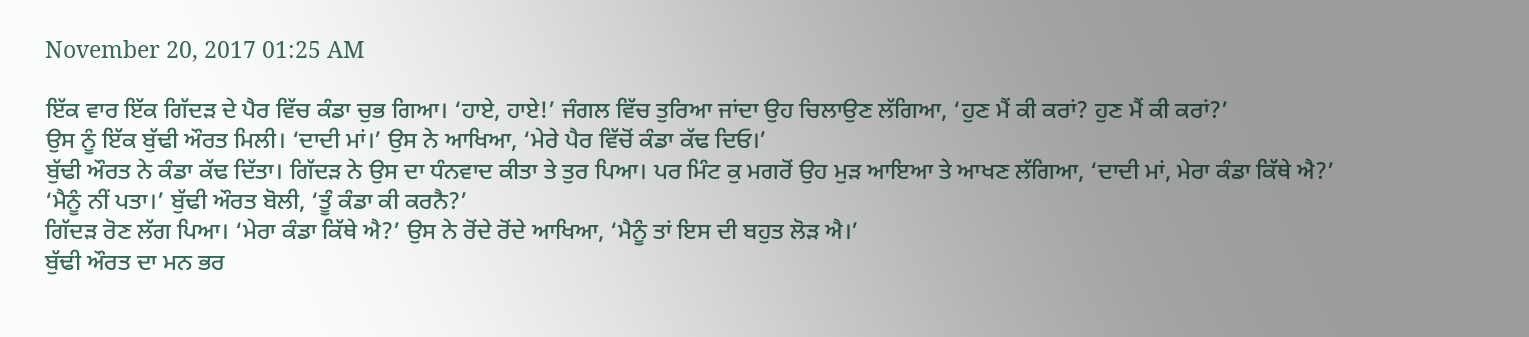November 20, 2017 01:25 AM

ਇੱਕ ਵਾਰ ਇੱਕ ਗਿੱਦੜ ਦੇ ਪੈਰ ਵਿੱਚ ਕੰਡਾ ਚੁਭ ਗਿਆ। ‘ਹਾਏ, ਹਾਏ!’ ਜੰਗਲ ਵਿੱਚ ਤੁਰਿਆ ਜਾਂਦਾ ਉਹ ਚਿਲਾਉਣ ਲੱਗਿਆ, ‘ਹੁਣ ਮੈਂ ਕੀ ਕਰਾਂ? ਹੁਣ ਮੈਂ ਕੀ ਕਰਾਂ?’
ਉਸ ਨੂੰ ਇੱਕ ਬੁੱਢੀ ਔਰਤ ਮਿਲੀ। ‘ਦਾਦੀ ਮਾਂ।’ ਉਸ ਨੇ ਆਖਿਆ, ‘ਮੇਰੇ ਪੈਰ ਵਿੱਚੋਂ ਕੰਡਾ ਕੱਢ ਦਿਓ।’
ਬੁੱਢੀ ਔਰਤ ਨੇ ਕੰਡਾ ਕੱਢ ਦਿੱਤਾ। ਗਿੱਦੜ ਨੇ ਉਸ ਦਾ ਧੰਨਵਾਦ ਕੀਤਾ ਤੇ ਤੁਰ ਪਿਆ। ਪਰ ਮਿੰਟ ਕੁ ਮਗਰੋਂ ਉਹ ਮੁੜ ਆਇਆ ਤੇ ਆਖਣ ਲੱਗਿਆ, ‘ਦਾਦੀ ਮਾਂ, ਮੇਰਾ ਕੰਡਾ ਕਿੱਥੇ ਐ?’
‘ਮੈਨੂੰ ਨੀਂ ਪਤਾ।’ ਬੁੱਢੀ ਔਰਤ ਬੋਲੀ, ‘ਤੂੰ ਕੰਡਾ ਕੀ ਕਰਨੈ?’
ਗਿੱਦੜ ਰੋਣ ਲੱਗ ਪਿਆ। ‘ਮੇਰਾ ਕੰਡਾ ਕਿੱਥੇ ਐ?’ ਉਸ ਨੇ ਰੋਂਦੇ ਰੋਂਦੇ ਆਖਿਆ, ‘ਮੈਨੂੰ ਤਾਂ ਇਸ ਦੀ ਬਹੁਤ ਲੋੜ ਐ।’
ਬੁੱਢੀ ਔਰਤ ਦਾ ਮਨ ਭਰ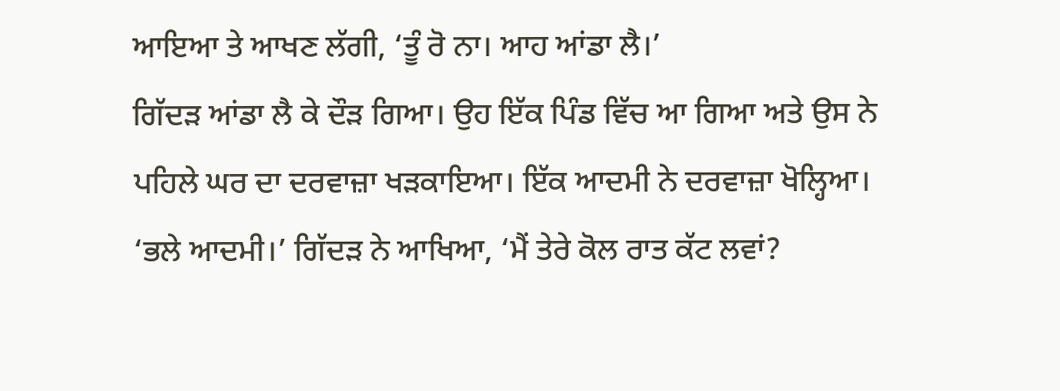ਆਇਆ ਤੇ ਆਖਣ ਲੱਗੀ, ‘ਤੂੰ ਰੋ ਨਾ। ਆਹ ਆਂਡਾ ਲੈ।’
ਗਿੱਦੜ ਆਂਡਾ ਲੈ ਕੇ ਦੌੜ ਗਿਆ। ਉਹ ਇੱਕ ਪਿੰਡ ਵਿੱਚ ਆ ਗਿਆ ਅਤੇ ਉਸ ਨੇ ਪਹਿਲੇ ਘਰ ਦਾ ਦਰਵਾਜ਼ਾ ਖੜਕਾਇਆ। ਇੱਕ ਆਦਮੀ ਨੇ ਦਰਵਾਜ਼ਾ ਖੋਲ੍ਹਿਆ।
‘ਭਲੇ ਆਦਮੀ।’ ਗਿੱਦੜ ਨੇ ਆਖਿਆ, ‘ਮੈਂ ਤੇਰੇ ਕੋਲ ਰਾਤ ਕੱਟ ਲਵਾਂ?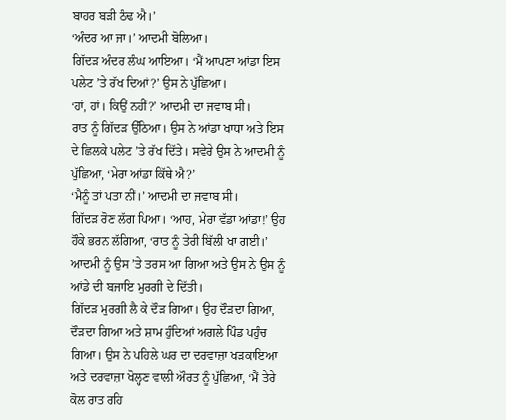ਬਾਹਰ ਬੜੀ ਠੰਢ ਐ।’
‘ਅੰਦਰ ਆ ਜਾ।’ ਆਦਮੀ ਬੋਲਿਆ।
ਗਿੱਦੜ ਅੰਦਰ ਲੰਘ ਆਇਆ। ‘ਮੈਂ ਆਪਣਾ ਆਂਡਾ ਇਸ ਪਲੇਟ ’ਤੇ ਰੱਖ ਦਿਆਂ?’ ਉਸ ਨੇ ਪੁੱਛਿਆ।
‘ਹਾਂ, ਹਾਂ। ਕਿਉਂ ਨਹੀਂ?’ ਆਦਮੀ ਦਾ ਜਵਾਬ ਸੀ।
ਰਾਤ ਨੂੰ ਗਿੱਦੜ ਉੱਠਿਆ। ਉਸ ਨੇ ਆਂਡਾ ਖਾਧਾ ਅਤੇ ਇਸ ਦੇ ਛਿਲਕੇ ਪਲੇਟ ’ਤੇ ਰੱਖ ਦਿੱਤੇ। ਸਵੇਰੇ ਉਸ ਨੇ ਆਦਮੀ ਨੂੰ ਪੁੱਛਿਆ, ‘ਮੇਰਾ ਆਂਡਾ ਕਿੱਥੇ ਐ?’
‘ਮੈਨੂੰ ਤਾਂ ਪਤਾ ਨੀਂ।’ ਆਦਮੀ ਦਾ ਜਵਾਬ ਸੀ।
ਗਿੱਦੜ ਰੋਣ ਲੱਗ ਪਿਆ। ‘ਆਹ, ਮੇਰਾ ਵੱਡਾ ਆਂਡਾ!’ ਉਹ ਹੌਕੇ ਭਰਨ ਲੱਗਿਆ, ‘ਰਾਤ ਨੂੰ ਤੇਰੀ ਬਿੱਲੀ ਖਾ ਗਈ।’
ਆਦਮੀ ਨੂੰ ਉਸ ’ਤੇ ਤਰਸ ਆ ਗਿਆ ਅਤੇ ਉਸ ਨੇ ਉਸ ਨੂੰ ਆਂਡੇ ਦੀ ਬਜਾਇ ਮੁਰਗੀ ਦੇ ਦਿੱਤੀ।
ਗਿੱਦੜ ਮੁਰਗੀ ਲੈ ਕੇ ਦੌੜ ਗਿਆ। ਉਹ ਦੌੜਦਾ ਗਿਆ, ਦੌੜਦਾ ਗਿਆ ਅਤੇ ਸ਼ਾਮ ਹੁੰਦਿਆਂ ਅਗਲੇ ਪਿੰਡ ਪਹੁੰਚ ਗਿਆ। ਉਸ ਨੇ ਪਹਿਲੇ ਘਰ ਦਾ ਦਰਵਾਜ਼ਾ ਖੜਕਾਇਆ ਅਤੇ ਦਰਵਾਜ਼ਾ ਖੋਲ੍ਹਣ ਵਾਲੀ ਔਰਤ ਨੂੰ ਪੁੱਛਿਆ, ‘ਮੈਂ ਤੇਰੇ ਕੋਲ ਰਾਤ ਰਹਿ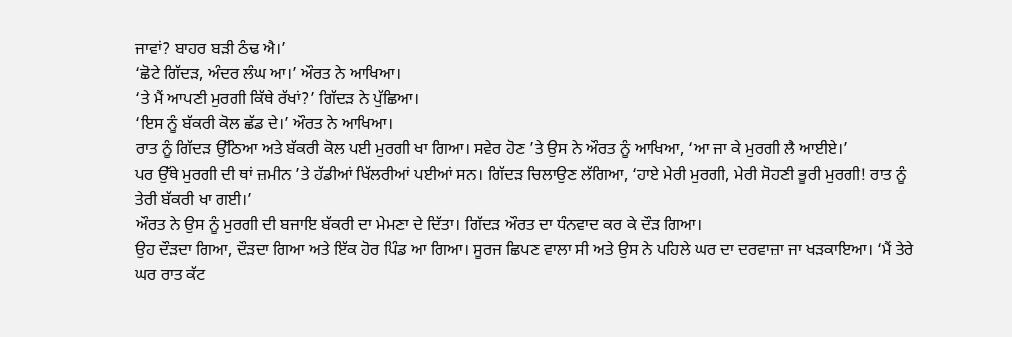ਜਾਵਾਂ? ਬਾਹਰ ਬੜੀ ਠੰਢ ਐ।’
‘ਛੋਟੇ ਗਿੱਦੜ, ਅੰਦਰ ਲੰਘ ਆ।’ ਔਰਤ ਨੇ ਆਖਿਆ।
‘ਤੇ ਮੈਂ ਆਪਣੀ ਮੁਰਗੀ ਕਿੱਥੇ ਰੱਖਾਂ?’ ਗਿੱਦੜ ਨੇ ਪੁੱਛਿਆ।
‘ਇਸ ਨੂੰ ਬੱਕਰੀ ਕੋਲ ਛੱਡ ਦੇ।’ ਔਰਤ ਨੇ ਆਖਿਆ।
ਰਾਤ ਨੂੰ ਗਿੱਦੜ ਉੱਠਿਆ ਅਤੇ ਬੱਕਰੀ ਕੋਲ ਪਈ ਮੁਰਗੀ ਖਾ ਗਿਆ। ਸਵੇਰ ਹੋਣ ’ਤੇ ਉਸ ਨੇ ਔਰਤ ਨੂੰ ਆਖਿਆ, ‘ਆ ਜਾ ਕੇ ਮੁਰਗੀ ਲੈ ਆਈਏ।’
ਪਰ ਉੱਥੇ ਮੁਰਗੀ ਦੀ ਥਾਂ ਜ਼ਮੀਨ ’ਤੇ ਹੱਡੀਆਂ ਖਿੱਲਰੀਆਂ ਪਈਆਂ ਸਨ। ਗਿੱਦੜ ਚਿਲਾਉਣ ਲੱਗਿਆ, ‘ਹਾਏ ਮੇਰੀ ਮੁਰਗੀ, ਮੇਰੀ ਸੋਹਣੀ ਭੂਰੀ ਮੁਰਗੀ! ਰਾਤ ਨੂੰ ਤੇਰੀ ਬੱਕਰੀ ਖਾ ਗਈ।’
ਔਰਤ ਨੇ ਉਸ ਨੂੰ ਮੁਰਗੀ ਦੀ ਬਜਾਇ ਬੱਕਰੀ ਦਾ ਮੇਮਣਾ ਦੇ ਦਿੱਤਾ। ਗਿੱਦੜ ਔਰਤ ਦਾ ਧੰਨਵਾਦ ਕਰ ਕੇ ਦੌੜ ਗਿਆ।
ਉਹ ਦੌੜਦਾ ਗਿਆ, ਦੌੜਦਾ ਗਿਆ ਅਤੇ ਇੱਕ ਹੋਰ ਪਿੰਡ ਆ ਗਿਆ। ਸੂਰਜ ਛਿਪਣ ਵਾਲਾ ਸੀ ਅਤੇ ਉਸ ਨੇ ਪਹਿਲੇ ਘਰ ਦਾ ਦਰਵਾਜ਼ਾ ਜਾ ਖੜਕਾਇਆ। ‘ਮੈਂ ਤੇਰੇ ਘਰ ਰਾਤ ਕੱਟ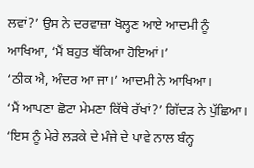ਲਵਾਂ?’ ਉਸ ਨੇ ਦਰਵਾਜ਼ਾ ਖੋਲ੍ਹਣ ਆਏ ਆਦਮੀ ਨੂੰ ਆਖਿਆ, ‘ਮੈਂ ਬਹੁਤ ਥੱਕਿਆ ਹੋਇਆਂ।’
‘ਠੀਕ ਐ, ਅੰਦਰ ਆ ਜਾ।’ ਆਦਮੀ ਨੇ ਆਖਿਆ।
‘ਮੈਂ ਆਪਣਾ ਛੋਟਾ ਮੇਮਣਾ ਕਿੱਥੇ ਰੱਖਾਂ?’ ਗਿੱਦੜ ਨੇ ਪੁੱਛਿਆ।
‘ਇਸ ਨੂੰ ਮੇਰੇ ਲੜਕੇ ਦੇ ਮੰਜੇ ਦੇ ਪਾਵੇ ਨਾਲ ਬੰਨ੍ਹ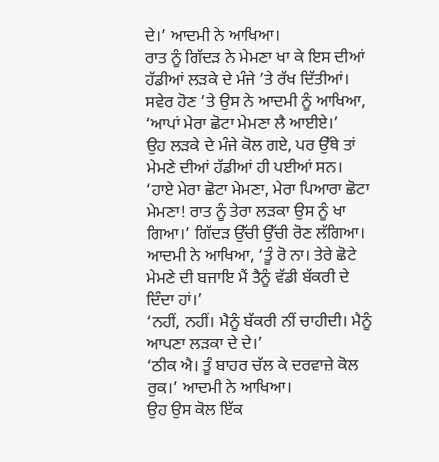ਦੇ।’ ਆਦਮੀ ਨੇ ਆਖਿਆ।
ਰਾਤ ਨੂੰ ਗਿੱਦੜ ਨੇ ਮੇਮਣਾ ਖਾ ਕੇ ਇਸ ਦੀਆਂ ਹੱਡੀਆਂ ਲੜਕੇ ਦੇ ਮੰਜੇ ’ਤੇ ਰੱਖ ਦਿੱਤੀਆਂ।
ਸਵੇਰ ਹੋਣ ’ਤੇ ਉਸ ਨੇ ਆਦਮੀ ਨੂੰ ਆਖਿਆ, ‘ਆਪਾਂ ਮੇਰਾ ਛੋਟਾ ਮੇਮਣਾ ਲੈ ਆਈਏ।’
ਉਹ ਲੜਕੇ ਦੇ ਮੰਜੇ ਕੋਲ ਗਏ, ਪਰ ਉੱਥੇ ਤਾਂ ਮੇਮਣੇ ਦੀਆਂ ਹੱਡੀਆਂ ਹੀ ਪਈਆਂ ਸਨ।
‘ਹਾਏ ਮੇਰਾ ਛੋਟਾ ਮੇਮਣਾ, ਮੇਰਾ ਪਿਆਰਾ ਛੋਟਾ ਮੇਮਣਾ! ਰਾਤ ਨੂੰ ਤੇਰਾ ਲੜਕਾ ਉਸ ਨੂੰ ਖਾ ਗਿਆ।’ ਗਿੱਦੜ ਉੱਚੀ ਉੱਚੀ ਰੋਣ ਲੱਗਿਆ।
ਆਦਮੀ ਨੇ ਆਖਿਆ, ‘ਤੂੰ ਰੋ ਨਾ। ਤੇਰੇ ਛੋਟੇ ਮੇਮਣੇ ਦੀ ਬਜਾਇ ਮੈਂ ਤੈਨੂੰ ਵੱਡੀ ਬੱਕਰੀ ਦੇ ਦਿੰਦਾ ਹਾਂ।’
‘ਨਹੀਂ, ਨਹੀਂ। ਮੈਨੂੰ ਬੱਕਰੀ ਨੀਂ ਚਾਹੀਦੀ। ਮੈਨੂੰ ਆਪਣਾ ਲੜਕਾ ਦੇ ਦੇ।’
‘ਠੀਕ ਐ। ਤੂੰ ਬਾਹਰ ਚੱਲ ਕੇ ਦਰਵਾਜ਼ੇ ਕੋਲ ਰੁਕ।’ ਆਦਮੀ ਨੇ ਆਖਿਆ।
ਉਹ ਉਸ ਕੋਲ ਇੱਕ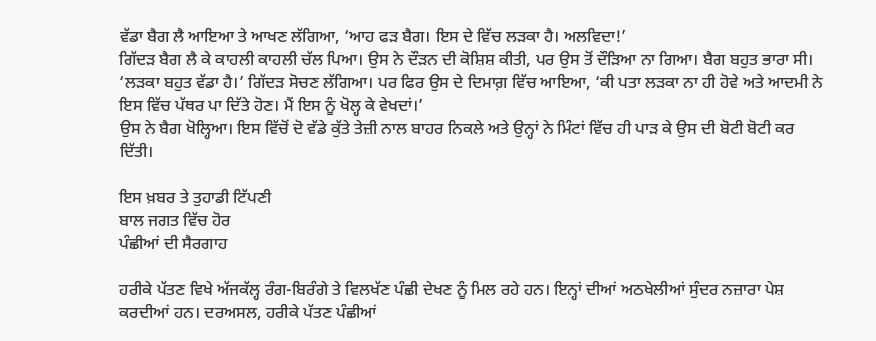ਵੱਡਾ ਬੈਗ ਲੈ ਆਇਆ ਤੇ ਆਖਣ ਲੱਗਿਆ, ‘ਆਹ ਫੜ ਬੈਗ। ਇਸ ਦੇ ਵਿੱਚ ਲੜਕਾ ਹੈ। ਅਲਵਿਦਾ!’
ਗਿੱਦੜ ਬੈਗ ਲੈ ਕੇ ਕਾਹਲੀ ਕਾਹਲੀ ਚੱਲ ਪਿਆ। ਉਸ ਨੇ ਦੌੜਨ ਦੀ ਕੋਸ਼ਿਸ਼ ਕੀਤੀ, ਪਰ ਉਸ ਤੋਂ ਦੌੜਿਆ ਨਾ ਗਿਆ। ਬੈਗ ਬਹੁਤ ਭਾਰਾ ਸੀ।
‘ਲੜਕਾ ਬਹੁਤ ਵੱਡਾ ਹੈ।’ ਗਿੱਦੜ ਸੋਚਣ ਲੱਗਿਆ। ਪਰ ਫਿਰ ਉਸ ਦੇ ਦਿਮਾਗ਼ ਵਿੱਚ ਆਇਆ, ‘ਕੀ ਪਤਾ ਲੜਕਾ ਨਾ ਹੀ ਹੋਵੇ ਅਤੇ ਆਦਮੀ ਨੇ ਇਸ ਵਿੱਚ ਪੱਥਰ ਪਾ ਦਿੱਤੇ ਹੋਣ। ਮੈਂ ਇਸ ਨੂੰ ਖੋਲ੍ਹ ਕੇ ਵੇਖਦਾਂ।’
ਉਸ ਨੇ ਬੈਗ ਖੋਲ੍ਹਿਆ। ਇਸ ਵਿੱਚੋਂ ਦੋ ਵੱਡੇ ਕੁੱਤੇ ਤੇਜ਼ੀ ਨਾਲ ਬਾਹਰ ਨਿਕਲੇ ਅਤੇ ਉਨ੍ਹਾਂ ਨੇ ਮਿੰਟਾਂ ਵਿੱਚ ਹੀ ਪਾੜ ਕੇ ਉਸ ਦੀ ਬੋਟੀ ਬੋਟੀ ਕਰ ਦਿੱਤੀ।

ਇਸ ਖ਼ਬਰ ਤੇ ਤੁਹਾਡੀ ਟਿੱਪਣੀ
ਬਾਲ ਜਗਤ ਵਿੱਚ ਹੋਰ
ਪੰਛੀਆਂ ਦੀ ਸੈਰਗਾਹ

ਹਰੀਕੇ ਪੱਤਣ ਵਿਖੇ ਅੱਜਕੱਲ੍ਹ ਰੰਗ-ਬਿਰੰਗੇ ਤੇ ਵਿਲਖੱਣ ਪੰਛੀ ਦੇਖਣ ਨੂੰ ਮਿਲ ਰਹੇ ਹਨ। ਇਨ੍ਹਾਂ ਦੀਆਂ ਅਠਖੇਲੀਆਂ ਸੁੰਦਰ ਨਜ਼ਾਰਾ ਪੇਸ਼ ਕਰਦੀਆਂ ਹਨ। ਦਰਅਸਲ, ਹਰੀਕੇ ਪੱਤਣ ਪੰਛੀਆਂ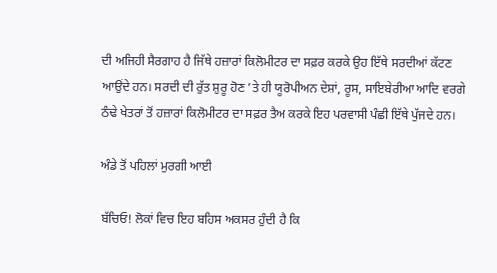ਦੀ ਅਜਿਹੀ ਸੈਰਗਾਹ ਹੈ ਜਿੱਥੇ ਹਜ਼ਾਰਾਂ ਕਿਲੋਮੀਟਰ ਦਾ ਸਫ਼ਰ ਕਰਕੇ ਉਹ ਇੱਥੇ ਸਰਦੀਆਂ ਕੱਟਣ ਆਉਂਦੇ ਹਨ। ਸਰਦੀ ਦੀ ਰੁੱਤ ਸ਼ੁਰੂ ਹੋਣ ’ਤੇ ਹੀ ਯੂਰੋਪੀਅਨ ਦੇਸ਼ਾਂ, ਰੂਸ, ਸਾਇਬੇਰੀਆ ਆਦਿ ਵਰਗੇ ਠੰਢੇ ਖੇਤਰਾਂ ਤੋਂ ਹਜ਼ਾਰਾਂ ਕਿਲੋਮੀਟਰ ਦਾ ਸਫ਼ਰ ਤੈਅ ਕਰਕੇ ਇਹ ਪਰਵਾਸੀ ਪੰਛੀ ਇੱਥੇ ਪੁੱਜਦੇ ਹਨ।

ਅੰਡੇ ਤੋਂ ਪਹਿਲਾਂ ਮੁਰਗੀ ਆਈ

ਬੱਚਿਓ! ਲੋਕਾਂ ਵਿਚ ਇਹ ਬਹਿਸ ਅਕਸਰ ਹੁੰਦੀ ਹੈ ਕਿ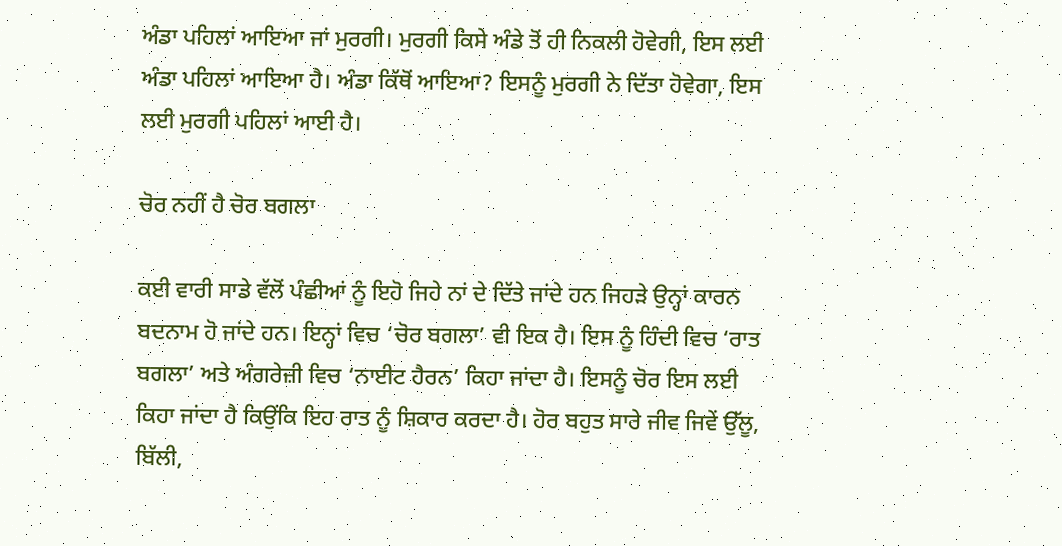ਅੰਡਾ ਪਹਿਲਾਂ ਆਇਆ ਜਾਂ ਮੁਰਗੀ। ਮੁਰਗੀ ਕਿਸੇ ਅੰਡੇ ਤੋਂ ਹੀ ਨਿਕਲੀ ਹੋਵੇਗੀ, ਇਸ ਲਈ ਅੰਡਾ ਪਹਿਲਾਂ ਆਇਆ ਹੈ। ਅੰਡਾ ਕਿੱਥੋਂ ਆਇਆ? ਇਸਨੂੰ ਮੁਰਗੀ ਨੇ ਦਿੱਤਾ ਹੋਵੇਗਾ, ਇਸ ਲਈ ਮੁਰਗੀ ਪਹਿਲਾਂ ਆਈ ਹੈ।

ਚੋਰ ਨਹੀਂ ਹੈ ਚੋਰ ਬਗਲਾ

ਕਈ ਵਾਰੀ ਸਾਡੇ ਵੱਲੋਂ ਪੰਛੀਆਂ ਨੂੰ ਇਹੋ ਜਿਹੇ ਨਾਂ ਦੇ ਦਿੱਤੇ ਜਾਂਦੇ ਹਨ ਜਿਹੜੇ ਉਨ੍ਹਾਂ ਕਾਰਨ ਬਦਨਾਮ ਹੋ ਜਾਂਦੇ ਹਨ। ਇਨ੍ਹਾਂ ਵਿਚ ‘ਚੋਰ ਬਗਲਾ’ ਵੀ ਇਕ ਹੈ। ਇਸ ਨੂੰ ਹਿੰਦੀ ਵਿਚ ‘ਰਾਤ ਬਗਲਾ’ ਅਤੇ ਅੰਗਰੇਜ਼ੀ ਵਿਚ ‘ਨਾਈਟ ਹੈਰਨ’ ਕਿਹਾ ਜਾਂਦਾ ਹੈ। ਇਸਨੂੰ ਚੋਰ ਇਸ ਲਈ ਕਿਹਾ ਜਾਂਦਾ ਹੈ ਕਿਉਂਕਿ ਇਹ ਰਾਤ ਨੂੰ ਸ਼ਿਕਾਰ ਕਰਦਾ ਹੈ। ਹੋਰ ਬਹੁਤ ਸਾਰੇ ਜੀਵ ਜਿਵੇਂ ਉੱਲੂ, ਬਿੱਲੀ,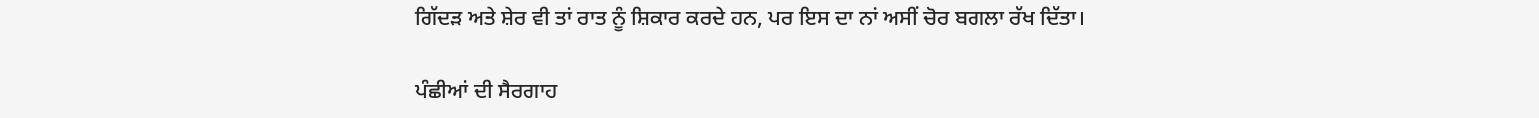ਗਿੱਦੜ ਅਤੇ ਸ਼ੇਰ ਵੀ ਤਾਂ ਰਾਤ ਨੂੰ ਸ਼ਿਕਾਰ ਕਰਦੇ ਹਨ, ਪਰ ਇਸ ਦਾ ਨਾਂ ਅਸੀਂ ਚੋਰ ਬਗਲਾ ਰੱਖ ਦਿੱਤਾ।

ਪੰਛੀਆਂ ਦੀ ਸੈਰਗਾਹ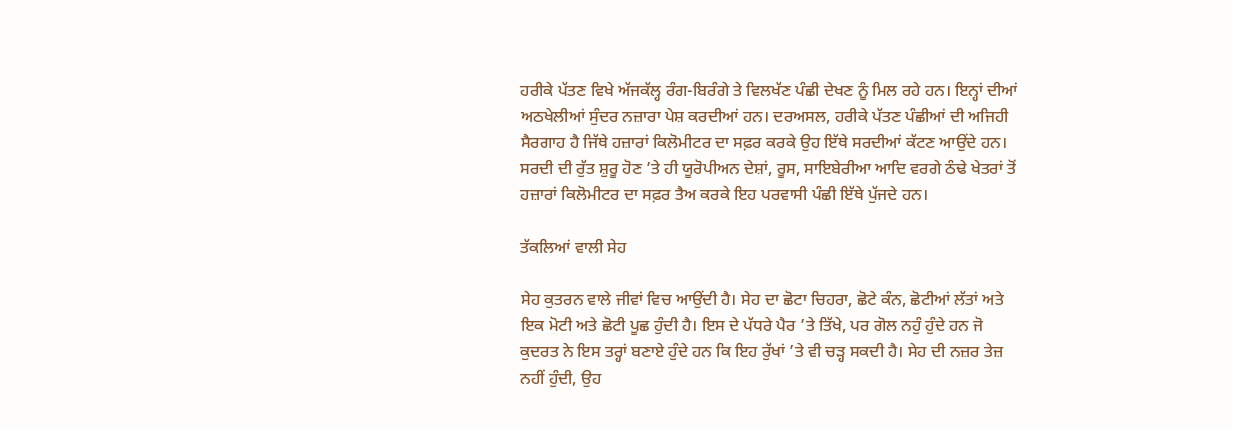ਹਰੀਕੇ ਪੱਤਣ ਵਿਖੇ ਅੱਜਕੱਲ੍ਹ ਰੰਗ-ਬਿਰੰਗੇ ਤੇ ਵਿਲਖੱਣ ਪੰਛੀ ਦੇਖਣ ਨੂੰ ਮਿਲ ਰਹੇ ਹਨ। ਇਨ੍ਹਾਂ ਦੀਆਂ ਅਠਖੇਲੀਆਂ ਸੁੰਦਰ ਨਜ਼ਾਰਾ ਪੇਸ਼ ਕਰਦੀਆਂ ਹਨ। ਦਰਅਸਲ, ਹਰੀਕੇ ਪੱਤਣ ਪੰਛੀਆਂ ਦੀ ਅਜਿਹੀ ਸੈਰਗਾਹ ਹੈ ਜਿੱਥੇ ਹਜ਼ਾਰਾਂ ਕਿਲੋਮੀਟਰ ਦਾ ਸਫ਼ਰ ਕਰਕੇ ਉਹ ਇੱਥੇ ਸਰਦੀਆਂ ਕੱਟਣ ਆਉਂਦੇ ਹਨ। ਸਰਦੀ ਦੀ ਰੁੱਤ ਸ਼ੁਰੂ ਹੋਣ ’ਤੇ ਹੀ ਯੂਰੋਪੀਅਨ ਦੇਸ਼ਾਂ, ਰੂਸ, ਸਾਇਬੇਰੀਆ ਆਦਿ ਵਰਗੇ ਠੰਢੇ ਖੇਤਰਾਂ ਤੋਂ ਹਜ਼ਾਰਾਂ ਕਿਲੋਮੀਟਰ ਦਾ ਸਫ਼ਰ ਤੈਅ ਕਰਕੇ ਇਹ ਪਰਵਾਸੀ ਪੰਛੀ ਇੱਥੇ ਪੁੱਜਦੇ ਹਨ।

ਤੱਕਲਿਆਂ ਵਾਲੀ ਸੇਹ

ਸੇਹ ਕੁਤਰਨ ਵਾਲੇ ਜੀਵਾਂ ਵਿਚ ਆਉਂਦੀ ਹੈ। ਸੇਹ ਦਾ ਛੋਟਾ ਚਿਹਰਾ, ਛੋਟੇ ਕੰਨ, ਛੋਟੀਆਂ ਲੱਤਾਂ ਅਤੇ ਇਕ ਮੋਟੀ ਅਤੇ ਛੋਟੀ ਪੂਛ ਹੁੰਦੀ ਹੈ। ਇਸ ਦੇ ਪੱਧਰੇ ਪੈਰ ’ਤੇ ਤਿੱਖੇ, ਪਰ ਗੋਲ ਨਹੁੰ ਹੁੰਦੇ ਹਨ ਜੋ ਕੁਦਰਤ ਨੇ ਇਸ ਤਰ੍ਹਾਂ ਬਣਾਏ ਹੁੰਦੇ ਹਨ ਕਿ ਇਹ ਰੁੱਖਾਂ ’ਤੇ ਵੀ ਚੜ੍ਹ ਸਕਦੀ ਹੈ। ਸੇਹ ਦੀ ਨਜ਼ਰ ਤੇਜ਼ ਨਹੀਂ ਹੁੰਦੀ, ਉਹ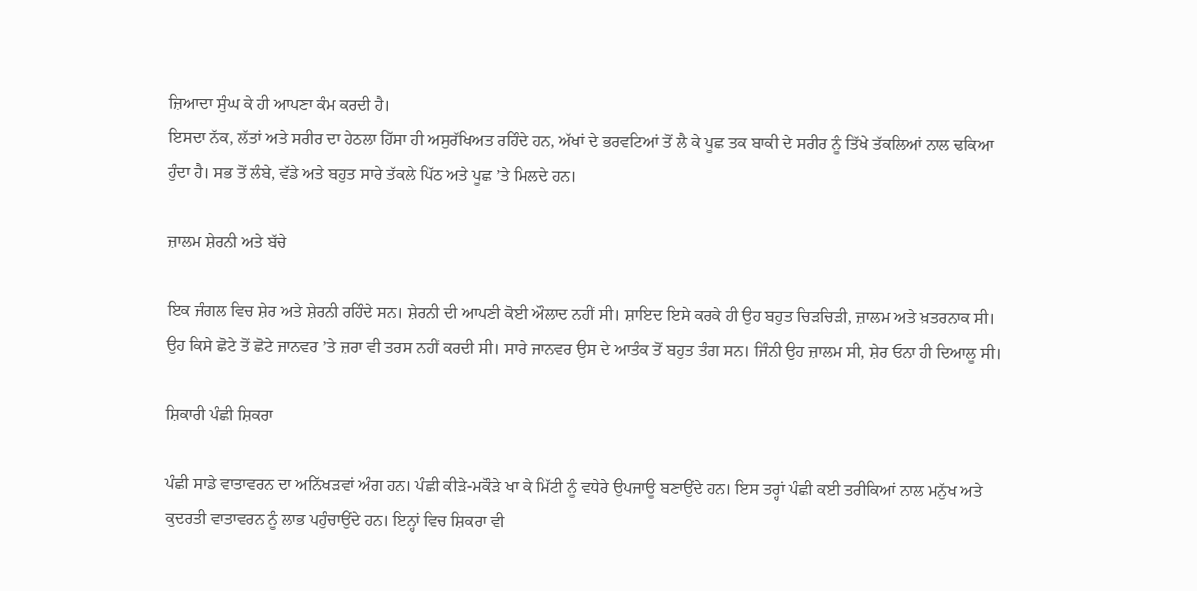ਜ਼ਿਆਦਾ ਸੁੰਘ ਕੇ ਹੀ ਆਪਣਾ ਕੰਮ ਕਰਦੀ ਹੈ।
ਇਸਦਾ ਨੱਕ, ਲੱਤਾਂ ਅਤੇ ਸਰੀਰ ਦਾ ਹੇਠਲਾ ਹਿੱਸਾ ਹੀ ਅਸੁਰੱਖਿਅਤ ਰਹਿੰਦੇ ਹਨ, ਅੱਖਾਂ ਦੇ ਭਰਵਟਿਆਂ ਤੋਂ ਲੈ ਕੇ ਪੂਛ ਤਕ ਬਾਕੀ ਦੇ ਸਰੀਰ ਨੂੰ ਤਿੱਖੇ ਤੱਕਲਿਆਂ ਨਾਲ ਢਕਿਆ ਹੁੰਦਾ ਹੈ। ਸਭ ਤੋਂ ਲੰਬੇ, ਵੱਡੇ ਅਤੇ ਬਹੁਤ ਸਾਰੇ ਤੱਕਲੇ ਪਿੱਠ ਅਤੇ ਪੂਛ ’ਤੇ ਮਿਲਦੇ ਹਨ।

ਜ਼ਾਲਮ ਸ਼ੇਰਨੀ ਅਤੇ ਬੱਚੇ

ਇਕ ਜੰਗਲ ਵਿਚ ਸ਼ੇਰ ਅਤੇ ਸ਼ੇਰਨੀ ਰਹਿੰਦੇ ਸਨ। ਸ਼ੇਰਨੀ ਦੀ ਆਪਣੀ ਕੋਈ ਔਲਾਦ ਨਹੀਂ ਸੀ। ਸ਼ਾਇਦ ਇਸੇ ਕਰਕੇ ਹੀ ਉਹ ਬਹੁਤ ਚਿੜਚਿੜੀ, ਜ਼ਾਲਮ ਅਤੇ ਖ਼ਤਰਨਾਕ ਸੀ। ਉਹ ਕਿਸੇ ਛੋਟੇ ਤੋਂ ਛੋਟੇ ਜਾਨਵਰ ’ਤੇ ਜ਼ਰਾ ਵੀ ਤਰਸ ਨਹੀਂ ਕਰਦੀ ਸੀ। ਸਾਰੇ ਜਾਨਵਰ ਉਸ ਦੇ ਆਤੰਕ ਤੋਂ ਬਹੁਤ ਤੰਗ ਸਨ। ਜਿੰਨੀ ਉਹ ਜ਼ਾਲਮ ਸੀ, ਸ਼ੇਰ ਓਨਾ ਹੀ ਦਿਆਲੂ ਸੀ।

ਸ਼ਿਕਾਰੀ ਪੰਛੀ ਸ਼ਿਕਰਾ

ਪੰਛੀ ਸਾਡੇ ਵਾਤਾਵਰਨ ਦਾ ਅਨਿੱਖੜਵਾਂ ਅੰਗ ਹਨ। ਪੰਛੀ ਕੀੜੇ-ਮਕੌੜੇ ਖਾ ਕੇ ਮਿੱਟੀ ਨੂੰ ਵਧੇਰੇ ਉਪਜਾਊ ਬਣਾਉਂਦੇ ਹਨ। ਇਸ ਤਰ੍ਹਾਂ ਪੰਛੀ ਕਈ ਤਰੀਕਿਆਂ ਨਾਲ ਮਨੁੱਖ ਅਤੇ ਕੁਦਰਤੀ ਵਾਤਾਵਰਨ ਨੂੰ ਲਾਭ ਪਹੁੰਚਾਉਂਦੇ ਹਨ। ਇਨ੍ਹਾਂ ਵਿਚ ਸ਼ਿਕਰਾ ਵੀ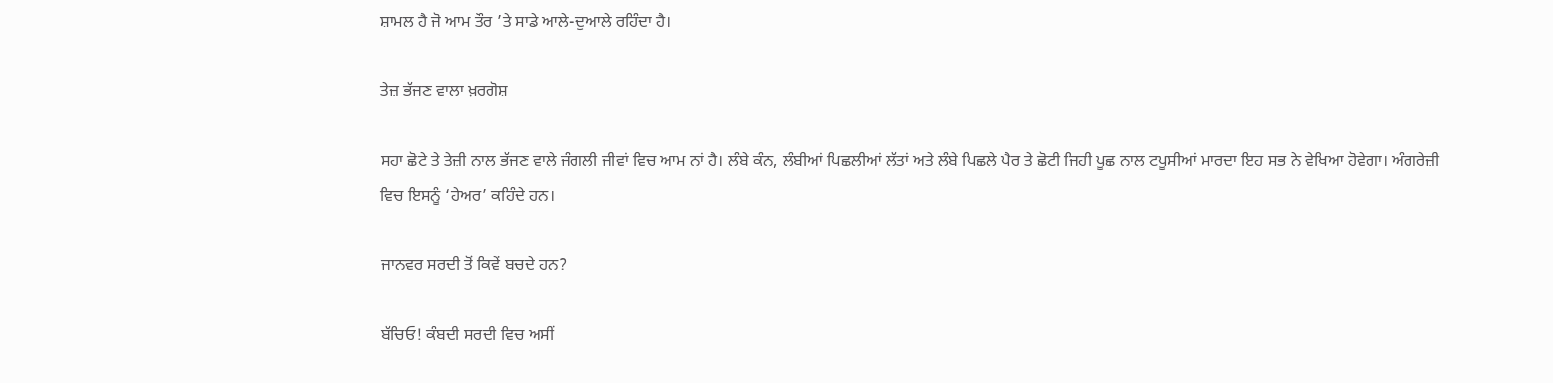ਸ਼ਾਮਲ ਹੈ ਜੋ ਆਮ ਤੌਰ ’ਤੇ ਸਾਡੇ ਆਲੇ-ਦੁਆਲੇ ਰਹਿੰਦਾ ਹੈ।

ਤੇਜ਼ ਭੱਜਣ ਵਾਲਾ ਖ਼ਰਗੋਸ਼

ਸਹਾ ਛੋਟੇ ਤੇ ਤੇਜ਼ੀ ਨਾਲ ਭੱਜਣ ਵਾਲੇ ਜੰਗਲੀ ਜੀਵਾਂ ਵਿਚ ਆਮ ਨਾਂ ਹੈ। ਲੰਬੇ ਕੰਨ, ਲੰਬੀਆਂ ਪਿਛਲੀਆਂ ਲੱਤਾਂ ਅਤੇ ਲੰਬੇ ਪਿਛਲੇ ਪੈਰ ਤੇ ਛੋਟੀ ਜਿਹੀ ਪੂਛ ਨਾਲ ਟਪੂਸੀਆਂ ਮਾਰਦਾ ਇਹ ਸਭ ਨੇ ਵੇਖਿਆ ਹੋਵੇਗਾ। ਅੰਗਰੇਜ਼ੀ ਵਿਚ ਇਸਨੂੰ ‘ਹੇਅਰ’ ਕਹਿੰਦੇ ਹਨ।

ਜਾਨਵਰ ਸਰਦੀ ਤੋਂ ਕਿਵੇਂ ਬਚਦੇ ਹਨ?

ਬੱਚਿਓ! ਕੰਬਦੀ ਸਰਦੀ ਵਿਚ ਅਸੀਂ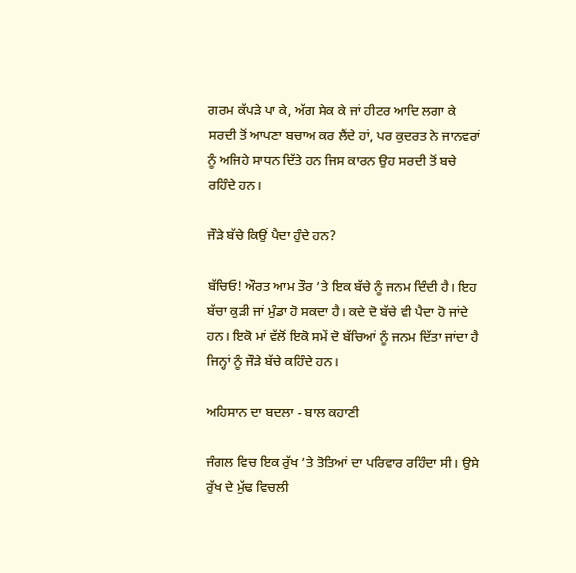ਗਰਮ ਕੱਪੜੇ ਪਾ ਕੇ, ਅੱਗ ਸੇਕ ਕੇ ਜਾਂ ਹੀਟਰ ਆਦਿ ਲਗਾ ਕੇ ਸਰਦੀ ਤੋਂ ਆਪਣਾ ਬਚਾਅ ਕਰ ਲੈਂਦੇ ਹਾਂ, ਪਰ ਕੁਦਰਤ ਨੇ ਜਾਨਵਰਾਂ ਨੂੰ ਅਜਿਹੇ ਸਾਧਨ ਦਿੱਤੇ ਹਨ ਜਿਸ ਕਾਰਨ ਉਹ ਸਰਦੀ ਤੋਂ ਬਚੇ ਰਹਿੰਦੇ ਹਨ।

ਜੌੜੇ ਬੱਚੇ ਕਿਉਂ ਪੈਦਾ ਹੁੰਦੇ ਹਨ?

ਬੱਚਿਓ! ਔਰਤ ਆਮ ਤੌਰ ’ਤੇ ਇਕ ਬੱਚੇ ਨੂੰ ਜਨਮ ਦਿੰਦੀ ਹੈ। ਇਹ ਬੱਚਾ ਕੁੜੀ ਜਾਂ ਮੁੰਡਾ ਹੋ ਸਕਦਾ ਹੈ। ਕਦੇ ਦੋ ਬੱਚੇ ਵੀ ਪੈਦਾ ਹੋ ਜਾਂਦੇ ਹਨ। ਇਕੋ ਮਾਂ ਵੱਲੋਂ ਇਕੋ ਸਮੇਂ ਦੋ ਬੱਚਿਆਂ ਨੂੰ ਜਨਮ ਦਿੱਤਾ ਜਾਂਦਾ ਹੈ ਜਿਨ੍ਹਾਂ ਨੂੰ ਜੌੜੇ ਬੱਚੇ ਕਹਿੰਦੇ ਹਨ।

ਅਹਿਸਾਨ ਦਾ ਬਦਲਾ - ਬਾਲ ਕਹਾਣੀ

ਜੰਗਲ ਵਿਚ ਇਕ ਰੁੱਖ ’ਤੇ ਤੋਤਿਆਂ ਦਾ ਪਰਿਵਾਰ ਰਹਿੰਦਾ ਸੀ। ਉਸੇ ਰੁੱਖ ਦੇ ਮੁੱਢ ਵਿਚਲੀ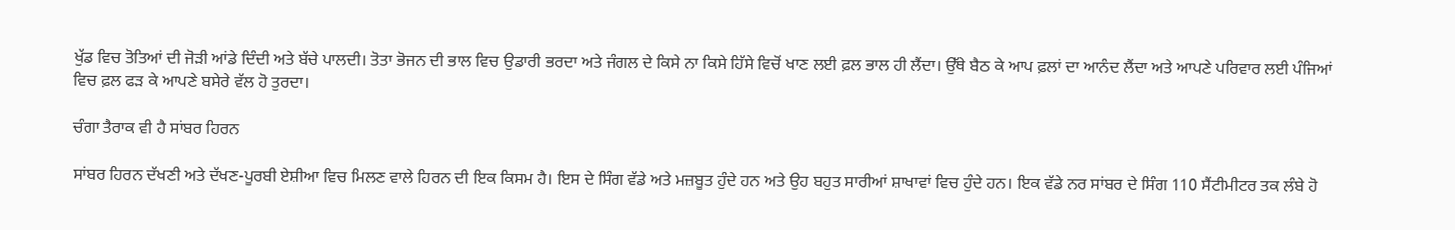ਖੁੱਡ ਵਿਚ ਤੋਤਿਆਂ ਦੀ ਜੋੜੀ ਆਂਡੇ ਦਿੰਦੀ ਅਤੇ ਬੱਚੇ ਪਾਲਦੀ। ਤੋਤਾ ਭੋਜਨ ਦੀ ਭਾਲ ਵਿਚ ਉਡਾਰੀ ਭਰਦਾ ਅਤੇ ਜੰਗਲ ਦੇ ਕਿਸੇ ਨਾ ਕਿਸੇ ਹਿੱਸੇ ਵਿਚੋਂ ਖਾਣ ਲਈ ਫ਼ਲ ਭਾਲ ਹੀ ਲੈਂਦਾ। ਉੱਥੇ ਬੈਠ ਕੇ ਆਪ ਫ਼ਲਾਂ ਦਾ ਆਨੰਦ ਲੈਂਦਾ ਅਤੇ ਆਪਣੇ ਪਰਿਵਾਰ ਲਈ ਪੰਜਿਆਂ ਵਿਚ ਫ਼ਲ ਫੜ ਕੇ ਆਪਣੇ ਬਸੇਰੇ ਵੱਲ ਹੋ ਤੁਰਦਾ।

ਚੰਗਾ ਤੈਰਾਕ ਵੀ ਹੈ ਸਾਂਬਰ ਹਿਰਨ

ਸਾਂਬਰ ਹਿਰਨ ਦੱਖਣੀ ਅਤੇ ਦੱਖਣ-ਪੂਰਬੀ ਏਸ਼ੀਆ ਵਿਚ ਮਿਲਣ ਵਾਲੇ ਹਿਰਨ ਦੀ ਇਕ ਕਿਸਮ ਹੈ। ਇਸ ਦੇ ਸਿੰਗ ਵੱਡੇ ਅਤੇ ਮਜ਼ਬੂਤ ਹੁੰਦੇ ਹਨ ਅਤੇ ਉਹ ਬਹੁਤ ਸਾਰੀਆਂ ਸ਼ਾਖਾਵਾਂ ਵਿਚ ਹੁੰਦੇ ਹਨ। ਇਕ ਵੱਡੇ ਨਰ ਸਾਂਬਰ ਦੇ ਸਿੰਗ 110 ਸੈਂਟੀਮੀਟਰ ਤਕ ਲੰਬੇ ਹੋ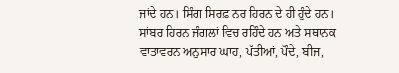ਜਾਂਦੇ ਹਨ। ਸਿੰਗ ਸਿਰਫ਼ ਨਰ ਹਿਰਨ ਦੇ ਹੀ ਹੁੰਦੇ ਹਨ। ਸਾਂਬਰ ਹਿਰਨ ਜੰਗਲਾਂ ਵਿਚ ਰਹਿੰਦੇ ਹਨ ਅਤੇ ਸਥਾਨਕ ਵਾਤਾਵਰਨ ਅਨੁਸਾਰ ਘਾਹ, ਪੱਤੀਆਂ, ਪੌਦੇ, ਬੀਜ,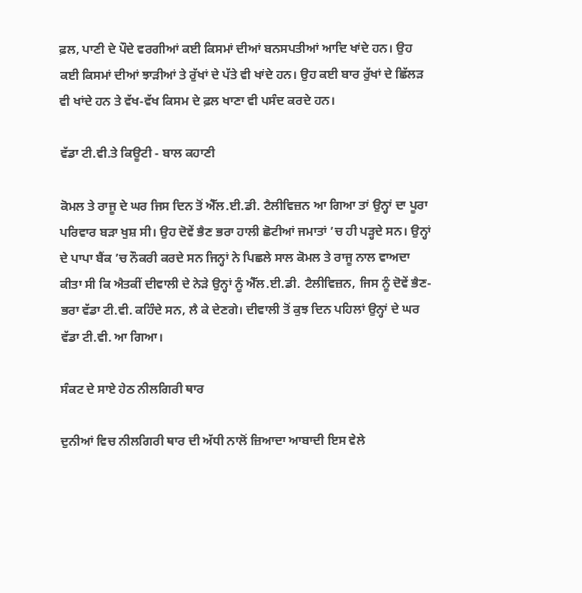ਫ਼ਲ, ਪਾਣੀ ਦੇ ਪੌਦੇ ਵਰਗੀਆਂ ਕਈ ਕਿਸਮਾਂ ਦੀਆਂ ਬਨਸਪਤੀਆਂ ਆਦਿ ਖਾਂਦੇ ਹਨ। ਉਹ ਕਈ ਕਿਸਮਾਂ ਦੀਆਂ ਝਾੜੀਆਂ ਤੇ ਰੁੱਖਾਂ ਦੇ ਪੱਤੇ ਵੀ ਖਾਂਦੇ ਹਨ। ਉਹ ਕਈ ਬਾਰ ਰੁੱਖਾਂ ਦੇ ਛਿੱਲੜ ਵੀ ਖਾਂਦੇ ਹਨ ਤੇ ਵੱਖ-ਵੱਖ ਕਿਸਮ ਦੇ ਫ਼ਲ ਖਾਣਾ ਵੀ ਪਸੰਦ ਕਰਦੇ ਹਨ।

ਵੱਡਾ ਟੀ.ਵੀ.ਤੇ ਕਿਊਟੀ - ਬਾਲ ਕਹਾਣੀ

ਕੋਮਲ ਤੇ ਰਾਜੂ ਦੇ ਘਰ ਜਿਸ ਦਿਨ ਤੋਂ ਐੱਲ.ਈ.ਡੀ. ਟੈਲੀਵਿਜ਼ਨ ਆ ਗਿਆ ਤਾਂ ਉਨ੍ਹਾਂ ਦਾ ਪੂਰਾ ਪਰਿਵਾਰ ਬੜਾ ਖੁਸ਼ ਸੀ। ਉਹ ਦੋਵੇਂ ਭੈਣ ਭਰਾ ਹਾਲੀ ਛੋਟੀਆਂ ਜਮਾਤਾਂ ’ਚ ਹੀ ਪੜ੍ਹਦੇ ਸਨ। ਉਨ੍ਹਾਂ ਦੇ ਪਾਪਾ ਬੈਂਕ ’ਚ ਨੌਕਰੀ ਕਰਦੇ ਸਨ ਜਿਨ੍ਹਾਂ ਨੇ ਪਿਛਲੇ ਸਾਲ ਕੋਮਲ ਤੇ ਰਾਜੂ ਨਾਲ ਵਾਅਦਾ ਕੀਤਾ ਸੀ ਕਿ ਐਤਕੀਂ ਦੀਵਾਲੀ ਦੇ ਨੇੜੇ ਉਨ੍ਹਾਂ ਨੂੰ ਐੱਲ.ਈ.ਡੀ. ਟੈਲੀਵਿਜ਼ਨ, ਜਿਸ ਨੂੰ ਦੋਵੇਂ ਭੈਣ-ਭਰਾ ਵੱਡਾ ਟੀ.ਵੀ. ਕਹਿੰਦੇ ਸਨ, ਲੈ ਕੇ ਦੇਣਗੇ। ਦੀਵਾਲੀ ਤੋਂ ਕੁਝ ਦਿਨ ਪਹਿਲਾਂ ਉਨ੍ਹਾਂ ਦੇ ਘਰ ਵੱਡਾ ਟੀ.ਵੀ. ਆ ਗਿਆ।

ਸੰਕਟ ਦੇ ਸਾਏ ਹੇਠ ਨੀਲਗਿਰੀ ਥਾਰ

ਦੁਨੀਆਂ ਵਿਚ ਨੀਲਗਿਰੀ ਥਾਰ ਦੀ ਅੱਧੀ ਨਾਲੋਂ ਜ਼ਿਆਦਾ ਆਬਾਦੀ ਇਸ ਵੇਲੇ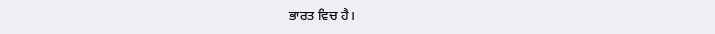ਭਾਰਤ ਵਿਚ ਹੈ।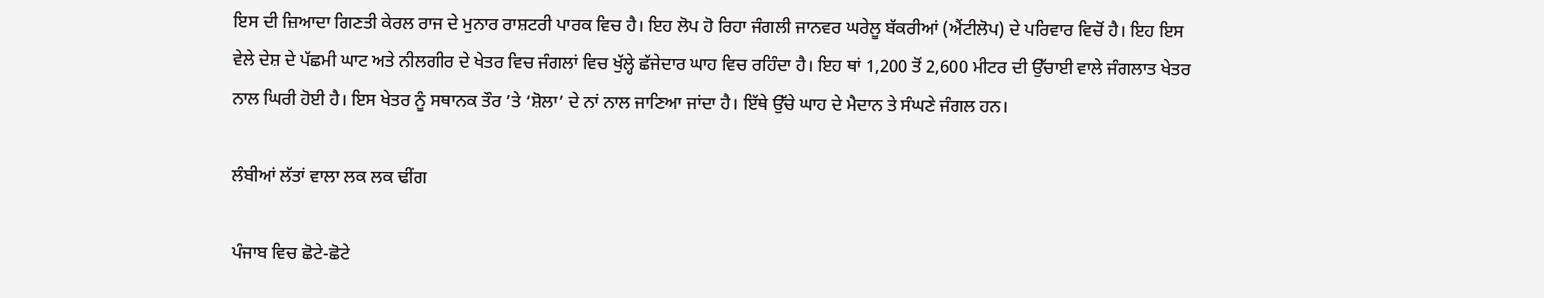ਇਸ ਦੀ ਜ਼ਿਆਦਾ ਗਿਣਤੀ ਕੇਰਲ ਰਾਜ ਦੇ ਮੁਨਾਰ ਰਾਸ਼ਟਰੀ ਪਾਰਕ ਵਿਚ ਹੈ। ਇਹ ਲੋਪ ਹੋ ਰਿਹਾ ਜੰਗਲੀ ਜਾਨਵਰ ਘਰੇਲੂ ਬੱਕਰੀਆਂ (ਐਂਟੀਲੋਪ) ਦੇ ਪਰਿਵਾਰ ਵਿਚੋਂ ਹੈ। ਇਹ ਇਸ ਵੇਲੇ ਦੇਸ਼ ਦੇ ਪੱਛਮੀ ਘਾਟ ਅਤੇ ਨੀਲਗੀਰ ਦੇ ਖੇਤਰ ਵਿਚ ਜੰਗਲਾਂ ਵਿਚ ਖੁੱਲ੍ਹੇ ਛੱਜੇਦਾਰ ਘਾਹ ਵਿਚ ਰਹਿੰਦਾ ਹੈ। ਇਹ ਥਾਂ 1,200 ਤੋਂ 2,600 ਮੀਟਰ ਦੀ ਉੱਚਾਈ ਵਾਲੇ ਜੰਗਲਾਤ ਖੇਤਰ ਨਾਲ ਘਿਰੀ ਹੋਈ ਹੈ। ਇਸ ਖੇਤਰ ਨੂੰ ਸਥਾਨਕ ਤੌਰ ’ਤੇ ‘ਸ਼ੋਲਾ’ ਦੇ ਨਾਂ ਨਾਲ ਜਾਣਿਆ ਜਾਂਦਾ ਹੈ। ਇੱਥੇ ਉੱਚੇ ਘਾਹ ਦੇ ਮੈਦਾਨ ਤੇ ਸੰਘਣੇ ਜੰਗਲ ਹਨ।

ਲੰਬੀਆਂ ਲੱਤਾਂ ਵਾਲਾ ਲਕ ਲਕ ਢੀਂਗ

ਪੰਜਾਬ ਵਿਚ ਛੋਟੇ-ਛੋਟੇ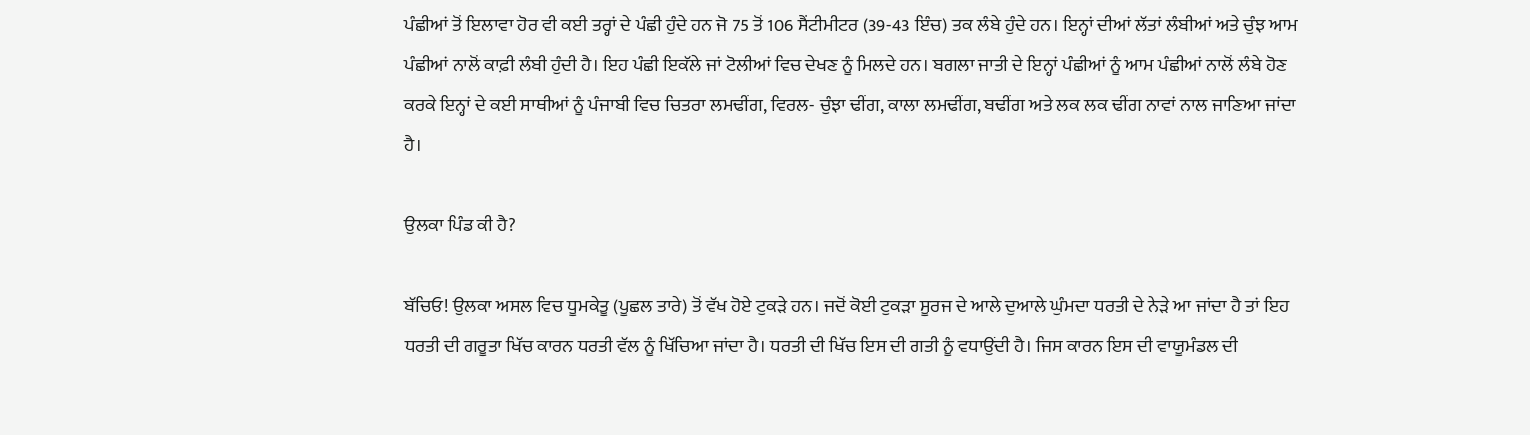ਪੰਛੀਆਂ ਤੋਂ ਇਲਾਵਾ ਹੋਰ ਵੀ ਕਈ ਤਰ੍ਹਾਂ ਦੇ ਪੰਛੀ ਹੁੰਦੇ ਹਨ ਜੋ 75 ਤੋਂ 106 ਸੈਂਟੀਮੀਟਰ (39-43 ਇੰਚ) ਤਕ ਲੰਬੇ ਹੁੰਦੇ ਹਨ। ਇਨ੍ਹਾਂ ਦੀਆਂ ਲੱਤਾਂ ਲੰਬੀਆਂ ਅਤੇ ਚੁੰਝ ਆਮ ਪੰਛੀਆਂ ਨਾਲੋਂ ਕਾਫ਼ੀ ਲੰਬੀ ਹੁੰਦੀ ਹੈ। ਇਹ ਪੰਛੀ ਇਕੱਲੇ ਜਾਂ ਟੋਲੀਆਂ ਵਿਚ ਦੇਖਣ ਨੂੰ ਮਿਲਦੇ ਹਨ। ਬਗਲਾ ਜਾਤੀ ਦੇ ਇਨ੍ਹਾਂ ਪੰਛੀਆਂ ਨੂੰ ਆਮ ਪੰਛੀਆਂ ਨਾਲੋਂ ਲੰਬੇ ਹੋਣ ਕਰਕੇ ਇਨ੍ਹਾਂ ਦੇ ਕਈ ਸਾਥੀਆਂ ਨੂੰ ਪੰਜਾਬੀ ਵਿਚ ਚਿਤਰਾ ਲਮਢੀਂਗ, ਵਿਰਲ- ਚੁੰਝਾ ਢੀਂਗ, ਕਾਲਾ ਲਮਢੀਂਗ, ਬਢੀਂਗ ਅਤੇ ਲਕ ਲਕ ਢੀਂਗ ਨਾਵਾਂ ਨਾਲ ਜਾਣਿਆ ਜਾਂਦਾ ਹੈ।

ਉਲਕਾ ਪਿੰਡ ਕੀ ਹੈ?

ਬੱਚਿਓ! ਉਲਕਾ ਅਸਲ ਵਿਚ ਧੂਮਕੇਤੂ (ਪੂਛਲ ਤਾਰੇ) ਤੋਂ ਵੱਖ ਹੋਏ ਟੁਕੜੇ ਹਨ। ਜਦੋਂ ਕੋਈ ਟੁਕੜਾ ਸੂਰਜ ਦੇ ਆਲੇ ਦੁਆਲੇ ਘੁੰਮਦਾ ਧਰਤੀ ਦੇ ਨੇੜੇ ਆ ਜਾਂਦਾ ਹੈ ਤਾਂ ਇਹ ਧਰਤੀ ਦੀ ਗਰੂਤਾ ਖਿੱਚ ਕਾਰਨ ਧਰਤੀ ਵੱਲ ਨੂੰ ਖਿੱਚਿਆ ਜਾਂਦਾ ਹੈ। ਧਰਤੀ ਦੀ ਖਿੱਚ ਇਸ ਦੀ ਗਤੀ ਨੂੰ ਵਧਾਉਂਦੀ ਹੈ। ਜਿਸ ਕਾਰਨ ਇਸ ਦੀ ਵਾਯੂਮੰਡਲ ਦੀ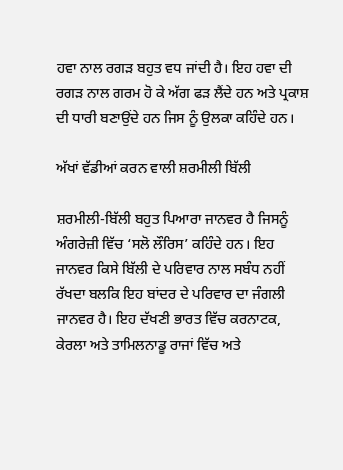ਹਵਾ ਨਾਲ ਰਗੜ ਬਹੁਤ ਵਧ ਜਾਂਦੀ ਹੈ। ਇਹ ਹਵਾ ਦੀ ਰਗੜ ਨਾਲ ਗਰਮ ਹੋ ਕੇ ਅੱਗ ਫੜ ਲੈਂਦੇ ਹਨ ਅਤੇ ਪ੍ਰਕਾਸ਼ ਦੀ ਧਾਰੀ ਬਣਾਉਂਦੇ ਹਨ ਜਿਸ ਨੂੰ ਉਲਕਾ ਕਹਿੰਦੇ ਹਨ।

ਅੱਖਾਂ ਵੱਡੀਆਂ ਕਰਨ ਵਾਲੀ ਸ਼ਰਮੀਲੀ ਬਿੱਲੀ

ਸ਼ਰਮੀਲੀ-ਬਿੱਲੀ ਬਹੁਤ ਪਿਆਰਾ ਜਾਨਵਰ ਹੈ ਜਿਸਨੂੰ ਅੰਗਰੇਜ਼ੀ ਵਿੱਚ ‘ਸਲੋ ਲੌਰਿਸ’ ਕਹਿੰਦੇ ਹਨ। ਇਹ ਜਾਨਵਰ ਕਿਸੇ ਬਿੱਲੀ ਦੇ ਪਰਿਵਾਰ ਨਾਲ ਸਬੰਧ ਨਹੀਂ ਰੱਖਦਾ ਬਲਕਿ ਇਹ ਬਾਂਦਰ ਦੇ ਪਰਿਵਾਰ ਦਾ ਜੰਗਲੀ ਜਾਨਵਰ ਹੈ। ਇਹ ਦੱਖਣੀ ਭਾਰਤ ਵਿੱਚ ਕਰਨਾਟਕ, ਕੇਰਲਾ ਅਤੇ ਤਾਮਿਲਨਾਡੂ ਰਾਜਾਂ ਵਿੱਚ ਅਤੇ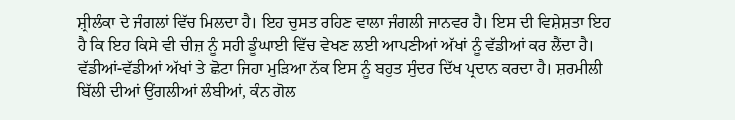ਸ਼੍ਰੀਲੰਕਾ ਦੇ ਜੰਗਲਾਂ ਵਿੱਚ ਮਿਲਦਾ ਹੈ। ਇਹ ਚੁਸਤ ਰਹਿਣ ਵਾਲਾ ਜੰਗਲੀ ਜਾਨਵਰ ਹੈ। ਇਸ ਦੀ ਵਿਸ਼ੇਸ਼ਤਾ ਇਹ ਹੈ ਕਿ ਇਹ ਕਿਸੇ ਵੀ ਚੀਜ਼ ਨੂੰ ਸਹੀ ਡੂੰਘਾਈ ਵਿੱਚ ਵੇਖਣ ਲਈ ਆਪਣੀਆਂ ਅੱਖਾਂ ਨੂੰ ਵੱਡੀਆਂ ਕਰ ਲੈਂਦਾ ਹੈ। ਵੱਡੀਆਂ-ਵੱਡੀਆਂ ਅੱਖਾਂ ਤੇ ਛੋਟਾ ਜਿਹਾ ਮੁੜਿਆ ਨੱਕ ਇਸ ਨੂੰ ਬਹੁਤ ਸੁੰਦਰ ਦਿੱਖ ਪ੍ਰਦਾਨ ਕਰਦਾ ਹੈ। ਸ਼ਰਮੀਲੀ ਬਿੱਲੀ ਦੀਆਂ ਉਂਗਲੀਆਂ ਲੰਬੀਆਂ, ਕੰਨ ਗੋਲ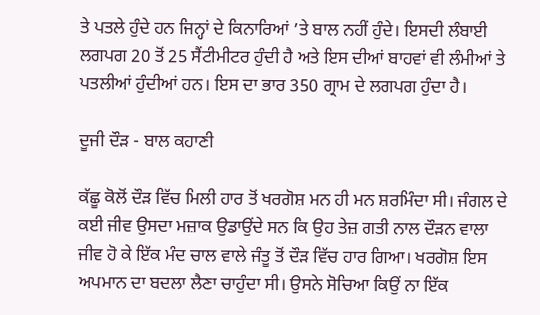ਤੇ ਪਤਲੇ ਹੁੰਦੇ ਹਨ ਜਿਨ੍ਹਾਂ ਦੇ ਕਿਨਾਰਿਆਂ ’ਤੇ ਬਾਲ ਨਹੀਂ ਹੁੰਦੇ। ਇਸਦੀ ਲੰਬਾਈ ਲਗਪਗ 20 ਤੋਂ 25 ਸੈਂਟੀਮੀਟਰ ਹੁੰਦੀ ਹੈ ਅਤੇ ਇਸ ਦੀਆਂ ਬਾਹਵਾਂ ਵੀ ਲੰਮੀਆਂ ਤੇ ਪਤਲੀਆਂ ਹੁੰਦੀਆਂ ਹਨ। ਇਸ ਦਾ ਭਾਰ 350 ਗ੍ਰਾਮ ਦੇ ਲਗਪਗ ਹੁੰਦਾ ਹੈ।

ਦੂਜੀ ਦੌੜ - ਬਾਲ ਕਹਾਣੀ

ਕੱਛੂ ਕੋਲੋਂ ਦੌੜ ਵਿੱਚ ਮਿਲੀ ਹਾਰ ਤੋਂ ਖਰਗੋਸ਼ ਮਨ ਹੀ ਮਨ ਸ਼ਰਮਿੰਦਾ ਸੀ। ਜੰਗਲ ਦੇ ਕਈ ਜੀਵ ਉਸਦਾ ਮਜ਼ਾਕ ਉਡਾਉਂਦੇ ਸਨ ਕਿ ਉਹ ਤੇਜ਼ ਗਤੀ ਨਾਲ ਦੌੜਨ ਵਾਲਾ ਜੀਵ ਹੋ ਕੇ ਇੱਕ ਮੰਦ ਚਾਲ ਵਾਲੇ ਜੰਤੂ ਤੋਂ ਦੌੜ ਵਿੱਚ ਹਾਰ ਗਿਆ। ਖਰਗੋਸ਼ ਇਸ ਅਪਮਾਨ ਦਾ ਬਦਲਾ ਲੈਣਾ ਚਾਹੁੰਦਾ ਸੀ। ਉਸਨੇ ਸੋਚਿਆ ਕਿਉਂ ਨਾ ਇੱਕ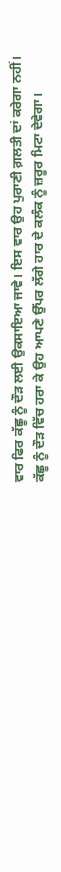ਵਾਰ ਫਿਰ ਕੱਛੂ ਨੂੰ ਦੌੜ ਲਈ ਉਕਸਾਇਆ ਜਾਵੇ। ਇਸ ਵਾਰ ਉਹ ਪੁਰਾਣੀ ਗ਼ਲਤੀ ਦਾਂ ਕਰੇਗਾ ਨਹੀਂ। ਕੱਛੂ ਨੂੰ ਦੌੜ ਵਿੱਚ ਹਰਾ ਕੇ ਉਹ ਆਪਣੇ ਉੱਪਰ ਲੱਗੇ ਹਾਰ ਦੇ ਕਲੰਕ ਨੂੰ ਜ਼ਰੂਰ ਮਿਟਾ ਦੇਵੇਗਾ।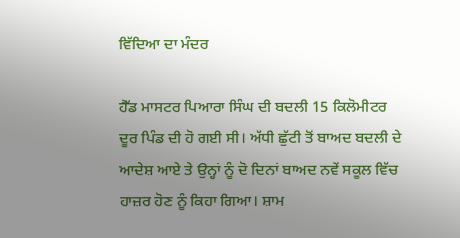ਵਿੱਦਿਆ ਦਾ ਮੰਦਰ

ਹੈੱਡ ਮਾਸਟਰ ਪਿਆਰਾ ਸਿੰਘ ਦੀ ਬਦਲੀ 15 ਕਿਲੋਮੀਟਰ ਦੂਰ ਪਿੰਡ ਦੀ ਹੋ ਗਈ ਸੀ। ਅੱਧੀ ਛੁੱਟੀ ਤੋਂ ਬਾਅਦ ਬਦਲੀ ਦੇ ਆਦੇਸ਼ ਆਏ ਤੇ ਉਨ੍ਹਾਂ ਨੂੰ ਦੋ ਦਿਨਾਂ ਬਾਅਦ ਨਵੇਂ ਸਕੂਲ ਵਿੱਚ ਹਾਜ਼ਰ ਹੋਣ ਨੂੰ ਕਿਹਾ ਗਿਆ। ਸ਼ਾਮ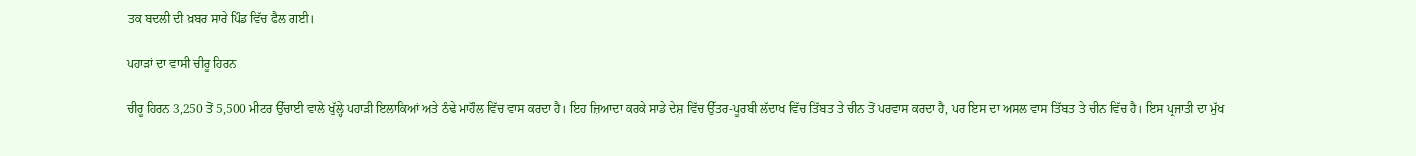ਤਕ ਬਦਲੀ ਦੀ ਖ਼ਬਰ ਸਾਰੇ ਪਿੰਡ ਵਿੱਚ ਫੈਲ ਗਈ।

ਪਹਾੜਾਂ ਦਾ ਵਾਸੀ ਚੀਰੂ ਹਿਰਨ

ਚੀਰੂ ਹਿਰਨ 3,250 ਤੋਂ 5,500 ਮੀਟਰ ਉੱਚਾਈ ਵਾਲੇ ਖੁੱਲ੍ਹੇ ਪਹਾੜੀ ਇਲਾਕਿਆਂ ਅਤੇ ਠੰਢੇ ਮਾਹੌਲ ਵਿੱਚ ਵਾਸ ਕਰਦਾ ਹੈ। ਇਹ ਜ਼ਿਆਦਾ ਕਰਕੇ ਸਾਡੇ ਦੇਸ਼ ਵਿੱਚ ਉੱਤਰ-ਪੂਰਬੀ ਲੱਦਾਖ ਵਿੱਚ ਤਿੱਬਤ ਤੇ ਚੀਨ ਤੋਂ ਪਰਵਾਸ ਕਰਦਾ ਹੈ, ਪਰ ਇਸ ਦਾ ਅਸਲ ਵਾਸ ਤਿੱਬਤ ਤੇ ਚੀਨ ਵਿੱਚ ਹੈ। ਇਸ ਪ੍ਰਜਾਤੀ ਦਾ ਮੁੱਖ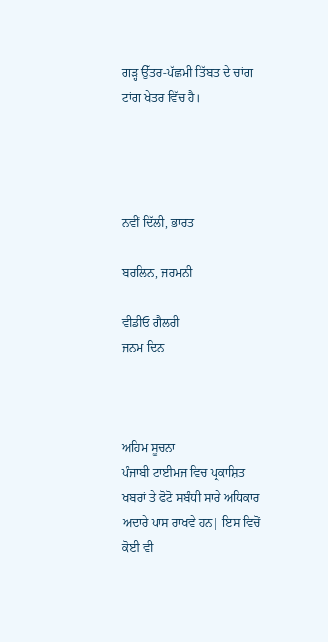ਗੜ੍ਹ ਉੱਤਰ-ਪੱਛਮੀ ਤਿੱਬਤ ਦੇ ਚਾਂਗ ਟਾਂਗ ਖੇਤਰ ਵਿੱਚ ਹੈ।




ਨਵੀਂ ਦਿੱਲੀ, ਭਾਰਤ

ਬਰਲਿਨ, ਜਰਮਨੀ

ਵੀਡੀਓ ਗੈਲਰੀ
ਜਨਮ ਦਿਨ



ਅਹਿਮ ਸੂਚਨਾ
ਪੰਜਾਬੀ ਟਾਈਮਜ ਵਿਚ ਪ੍ਰਕਾਸ਼ਿਤ ਖਬਰਾਂ ਤੇ ਫੋਟੋ ਸਬੰਧੀ ਸਾਰੇ ਅਧਿਕਾਰ ਅਦਾਰੇ ਪਾਸ ਰਾਖਵੇ ਹਨ| ਇਸ ਵਿਚੋਂ ਕੋਈ ਵੀ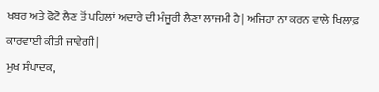ਖਬਰ ਅਤੇ ਫੋਟੋ ਲੈਣ ਤੋਂ ਪਹਿਲਾਂ ਅਦਾਰੇ ਦੀ ਮੰਜੂਰੀ ਲੈਣਾ ਲਾਜਮੀ ਹੈ| ਅਜਿਹਾ ਨਾ ਕਰਨ ਵਾਲੇ ਖਿਲਾਫ਼ ਕਾਰਵਾਈ ਕੀਤੀ ਜਾਵੇਗੀ|
ਮੁਖ ਸੰਪਾਦਕ,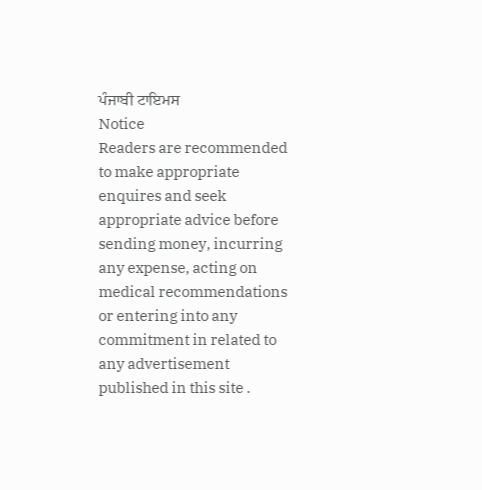ਪੰਜਾਬੀ ਟਾਇਮਸ
Notice
Readers are recommended to make appropriate enquires and seek appropriate advice before sending money, incurring any expense, acting on medical recommendations or entering into any commitment in related to any advertisement published in this site .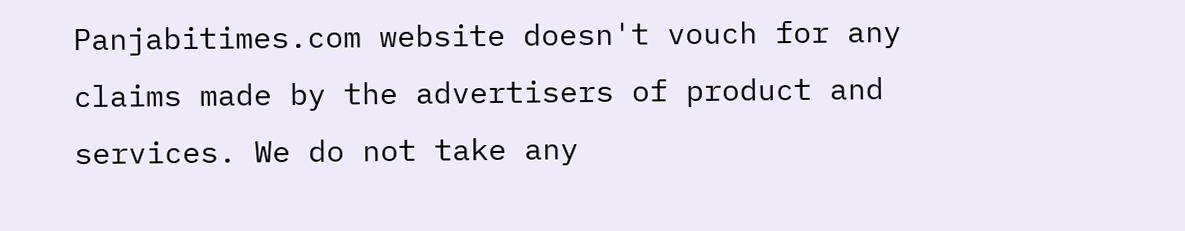Panjabitimes.com website doesn't vouch for any claims made by the advertisers of product and services. We do not take any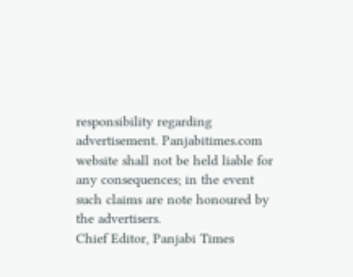responsibility regarding advertisement. Panjabitimes.com website shall not be held liable for any consequences; in the event such claims are note honoured by the advertisers.
Chief Editor, Panjabi Times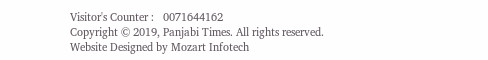Visitor's Counter :   0071644162
Copyright © 2019, Panjabi Times. All rights reserved. Website Designed by Mozart Infotech